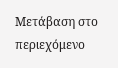Μετάβαση στο περιεχόμενο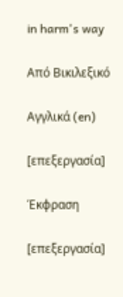in harm's way

Από Βικιλεξικό

Αγγλικά (en)

[επεξεργασία]

Έκφραση

[επεξεργασία]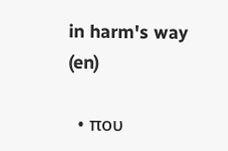in harm's way (en)

  • που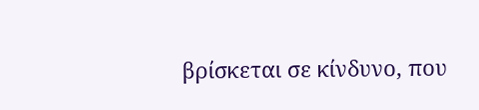βρίσκεται σε κίνδυνο, που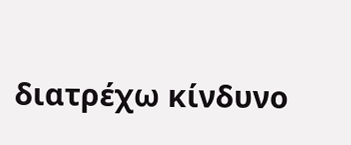διατρέχω κίνδυνο